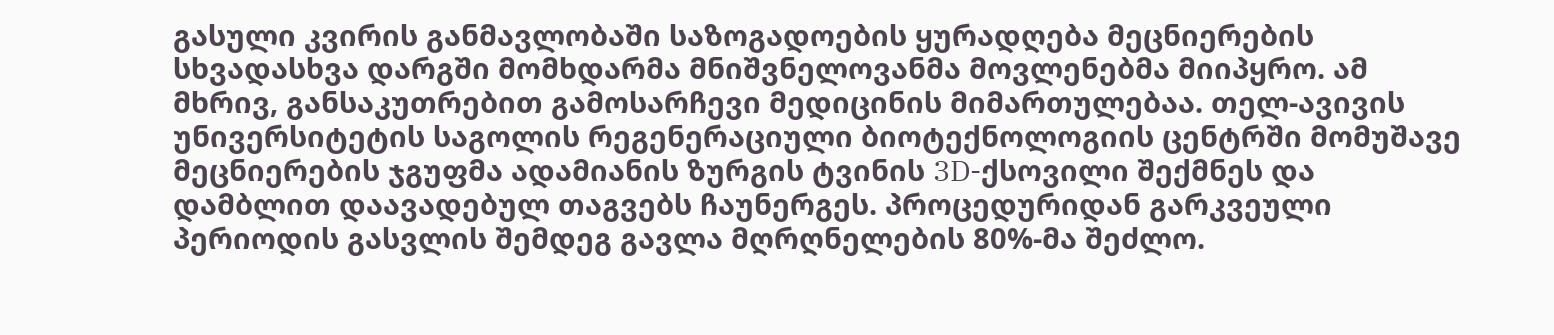გასული კვირის განმავლობაში საზოგადოების ყურადღება მეცნიერების სხვადასხვა დარგში მომხდარმა მნიშვნელოვანმა მოვლენებმა მიიპყრო. ამ მხრივ, განსაკუთრებით გამოსარჩევი მედიცინის მიმართულებაა. თელ-ავივის უნივერსიტეტის საგოლის რეგენერაციული ბიოტექნოლოგიის ცენტრში მომუშავე მეცნიერების ჯგუფმა ადამიანის ზურგის ტვინის 3D-ქსოვილი შექმნეს და დამბლით დაავადებულ თაგვებს ჩაუნერგეს. პროცედურიდან გარკვეული პერიოდის გასვლის შემდეგ გავლა მღრღნელების 80%-მა შეძლო.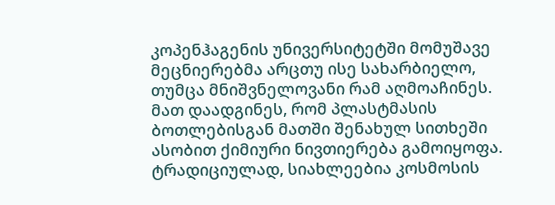კოპენჰაგენის უნივერსიტეტში მომუშავე მეცნიერებმა არცთუ ისე სახარბიელო, თუმცა მნიშვნელოვანი რამ აღმოაჩინეს. მათ დაადგინეს, რომ პლასტმასის ბოთლებისგან მათში შენახულ სითხეში ასობით ქიმიური ნივთიერება გამოიყოფა.
ტრადიციულად, სიახლეებია კოსმოსის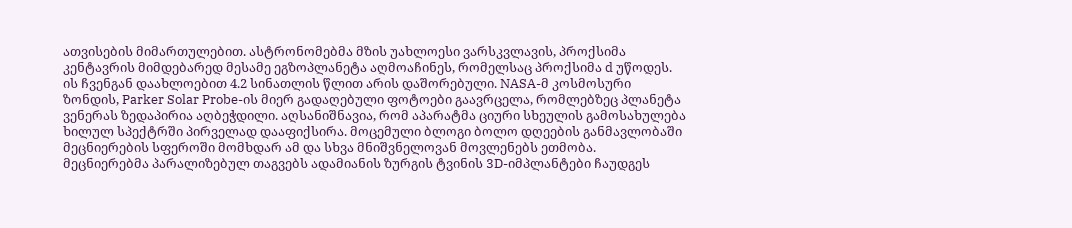ათვისების მიმართულებით. ასტრონომებმა მზის უახლოესი ვარსკვლავის, პროქსიმა კენტავრის მიმდებარედ მესამე ეგზოპლანეტა აღმოაჩინეს, რომელსაც პროქსიმა d უწოდეს. ის ჩვენგან დაახლოებით 4.2 სინათლის წლით არის დაშორებული. NASA-მ კოსმოსური ზონდის, Parker Solar Probe-ის მიერ გადაღებული ფოტოები გაავრცელა, რომლებზეც პლანეტა ვენერას ზედაპირია აღბეჭდილი. აღსანიშნავია, რომ აპარატმა ციური სხეულის გამოსახულება ხილულ სპექტრში პირველად დააფიქსირა. მოცემული ბლოგი ბოლო დღეების განმავლობაში მეცნიერების სფეროში მომხდარ ამ და სხვა მნიშვნელოვან მოვლენებს ეთმობა.
მეცნიერებმა პარალიზებულ თაგვებს ადამიანის ზურგის ტვინის 3D-იმპლანტები ჩაუდგეს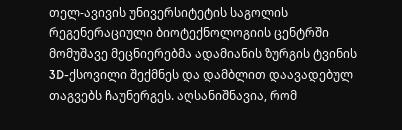თელ-ავივის უნივერსიტეტის საგოლის რეგენერაციული ბიოტექნოლოგიის ცენტრში მომუშავე მეცნიერებმა ადამიანის ზურგის ტვინის 3D-ქსოვილი შექმნეს და დამბლით დაავადებულ თაგვებს ჩაუნერგეს. აღსანიშნავია, რომ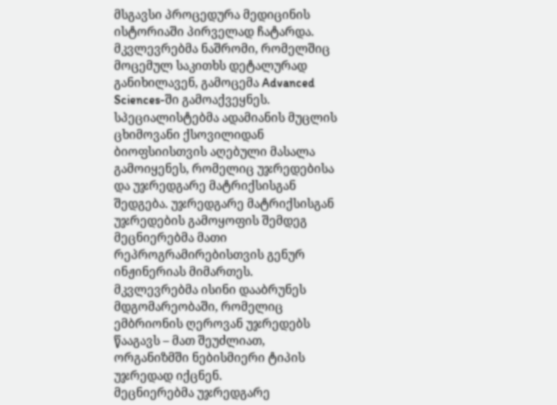მსგავსი პროცედურა მედიცინის ისტორიაში პირველად ჩატარდა. მკვლევრებმა ნაშრომი, რომელშიც მოცემულ საკითხს დეტალურად განიხილავენ, გამოცემა Advanced Sciences-ში გამოაქვეყნეს.
სპეციალისტებმა ადამიანის მუცლის ცხიმოვანი ქსოვილიდან ბიოფსიისთვის აღებული მასალა გამოიყენეს, რომელიც უჯრედებისა და უჯრედგარე მატრიქსისგან შედგება. უჯრედგარე მატრიქსისგან უჯრედების გამოყოფის შემდეგ მეცნიერებმა მათი რეპროგრამირებისთვის გენურ ინჟინერიას მიმართეს. მკვლევრებმა ისინი დააბრუნეს მდგომარეობაში, რომელიც ემბრიონის ღეროვან უჯრედებს წააგავს – მათ შეუძლიათ, ორგანიზმში ნებისმიერი ტიპის უჯრედად იქცნენ.
მეცნიერებმა უჯრედგარე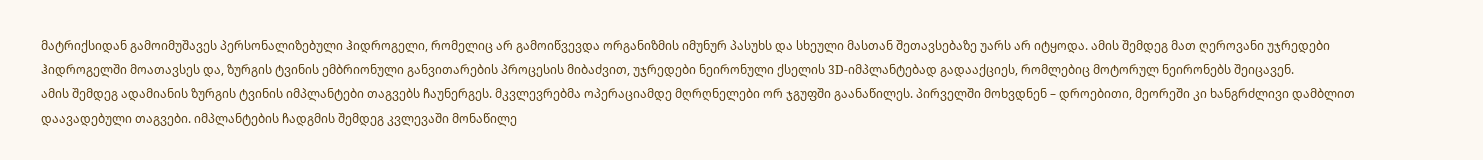მატრიქსიდან გამოიმუშავეს პერსონალიზებული ჰიდროგელი, რომელიც არ გამოიწვევდა ორგანიზმის იმუნურ პასუხს და სხეული მასთან შეთავსებაზე უარს არ იტყოდა. ამის შემდეგ მათ ღეროვანი უჯრედები ჰიდროგელში მოათავსეს და, ზურგის ტვინის ემბრიონული განვითარების პროცესის მიბაძვით, უჯრედები ნეირონული ქსელის 3D-იმპლანტებად გადააქციეს, რომლებიც მოტორულ ნეირონებს შეიცავენ.
ამის შემდეგ ადამიანის ზურგის ტვინის იმპლანტები თაგვებს ჩაუნერგეს. მკვლევრებმა ოპერაციამდე მღრღნელები ორ ჯგუფში გაანაწილეს. პირველში მოხვდნენ – დროებითი, მეორეში კი ხანგრძლივი დამბლით დაავადებული თაგვები. იმპლანტების ჩადგმის შემდეგ კვლევაში მონაწილე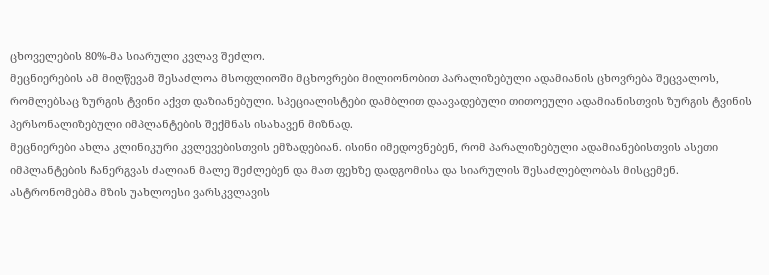ცხოველების 80%-მა სიარული კვლავ შეძლო.
მეცნიერების ამ მიღწევამ შესაძლოა მსოფლიოში მცხოვრები მილიონობით პარალიზებული ადამიანის ცხოვრება შეცვალოს, რომლებსაც ზურგის ტვინი აქვთ დაზიანებული. სპეციალისტები დამბლით დაავადებული თითოეული ადამიანისთვის ზურგის ტვინის პერსონალიზებული იმპლანტების შექმნას ისახავენ მიზნად.
მეცნიერები ახლა კლინიკური კვლევებისთვის ემზადებიან. ისინი იმედოვნებენ, რომ პარალიზებული ადამიანებისთვის ასეთი იმპლანტების ჩანერგვას ძალიან მალე შეძლებენ და მათ ფეხზე დადგომისა და სიარულის შესაძლებლობას მისცემენ.
ასტრონომებმა მზის უახლოესი ვარსკვლავის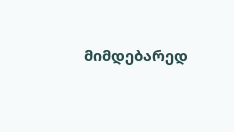მიმდებარედ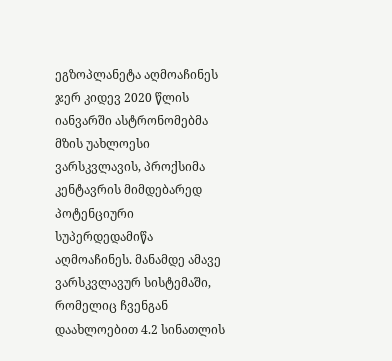ეგზოპლანეტა აღმოაჩინეს
ჯერ კიდევ 2020 წლის იანვარში ასტრონომებმა მზის უახლოესი ვარსკვლავის, პროქსიმა კენტავრის მიმდებარედ პოტენციური სუპერდედამიწა აღმოაჩინეს. მანამდე ამავე ვარსკვლავურ სისტემაში, რომელიც ჩვენგან დაახლოებით 4.2 სინათლის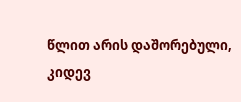წლით არის დაშორებული, კიდევ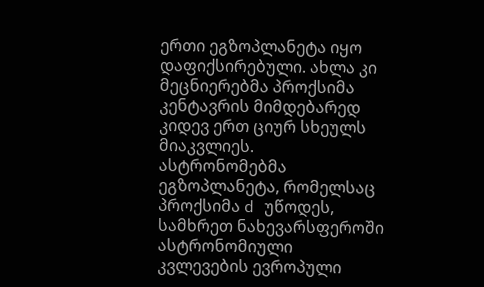ერთი ეგზოპლანეტა იყო დაფიქსირებული. ახლა კი მეცნიერებმა პროქსიმა კენტავრის მიმდებარედ კიდევ ერთ ციურ სხეულს მიაკვლიეს.
ასტრონომებმა ეგზოპლანეტა, რომელსაც პროქსიმა d უწოდეს, სამხრეთ ნახევარსფეროში ასტრონომიული კვლევების ევროპული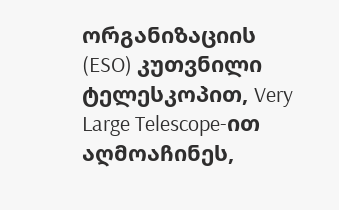ორგანიზაციის (ESO) კუთვნილი ტელესკოპით, Very Large Telescope-ით აღმოაჩინეს,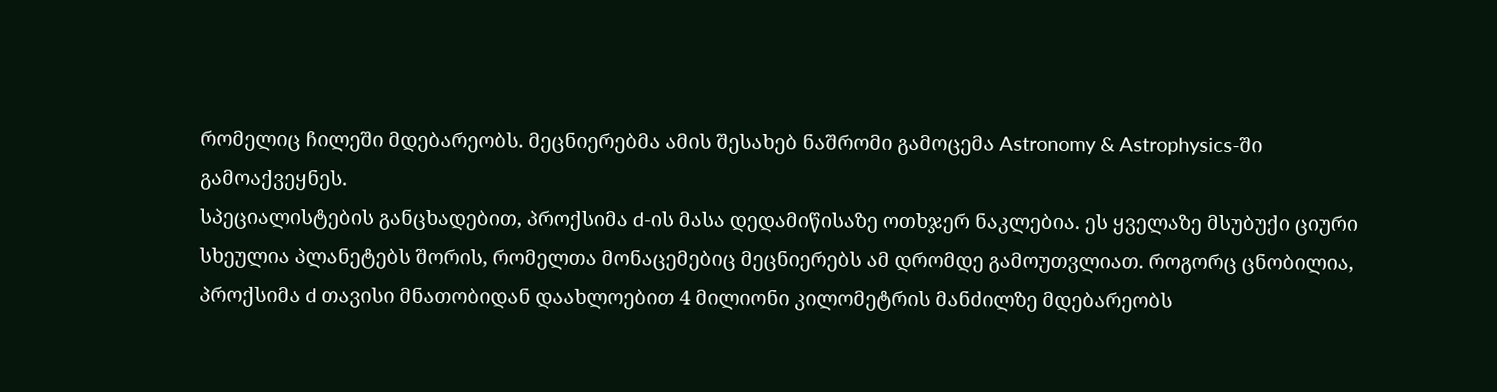რომელიც ჩილეში მდებარეობს. მეცნიერებმა ამის შესახებ ნაშრომი გამოცემა Astronomy & Astrophysics-ში გამოაქვეყნეს.
სპეციალისტების განცხადებით, პროქსიმა d-ის მასა დედამიწისაზე ოთხჯერ ნაკლებია. ეს ყველაზე მსუბუქი ციური სხეულია პლანეტებს შორის, რომელთა მონაცემებიც მეცნიერებს ამ დრომდე გამოუთვლიათ. როგორც ცნობილია, პროქსიმა d თავისი მნათობიდან დაახლოებით 4 მილიონი კილომეტრის მანძილზე მდებარეობს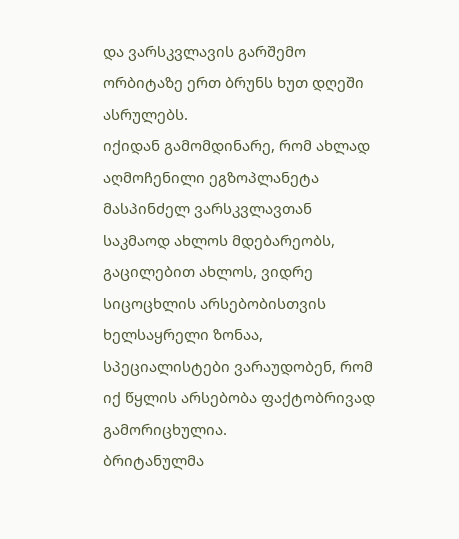და ვარსკვლავის გარშემო ორბიტაზე ერთ ბრუნს ხუთ დღეში ასრულებს.
იქიდან გამომდინარე, რომ ახლად აღმოჩენილი ეგზოპლანეტა მასპინძელ ვარსკვლავთან საკმაოდ ახლოს მდებარეობს, გაცილებით ახლოს, ვიდრე სიცოცხლის არსებობისთვის ხელსაყრელი ზონაა, სპეციალისტები ვარაუდობენ, რომ იქ წყლის არსებობა ფაქტობრივად გამორიცხულია.
ბრიტანულმა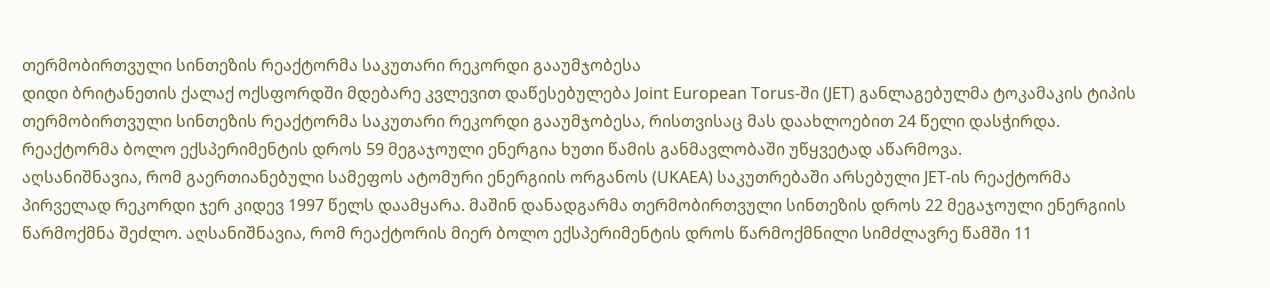თერმობირთვული სინთეზის რეაქტორმა საკუთარი რეკორდი გააუმჯობესა
დიდი ბრიტანეთის ქალაქ ოქსფორდში მდებარე კვლევით დაწესებულება Joint European Torus-ში (JET) განლაგებულმა ტოკამაკის ტიპის თერმობირთვული სინთეზის რეაქტორმა საკუთარი რეკორდი გააუმჯობესა, რისთვისაც მას დაახლოებით 24 წელი დასჭირდა. რეაქტორმა ბოლო ექსპერიმენტის დროს 59 მეგაჯოული ენერგია ხუთი წამის განმავლობაში უწყვეტად აწარმოვა.
აღსანიშნავია, რომ გაერთიანებული სამეფოს ატომური ენერგიის ორგანოს (UKAEA) საკუთრებაში არსებული JET-ის რეაქტორმა პირველად რეკორდი ჯერ კიდევ 1997 წელს დაამყარა. მაშინ დანადგარმა თერმობირთვული სინთეზის დროს 22 მეგაჯოული ენერგიის წარმოქმნა შეძლო. აღსანიშნავია, რომ რეაქტორის მიერ ბოლო ექსპერიმენტის დროს წარმოქმნილი სიმძლავრე წამში 11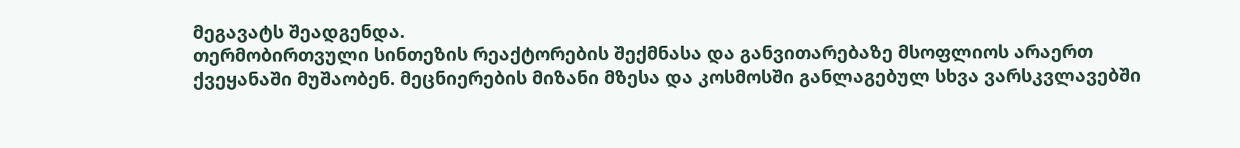მეგავატს შეადგენდა.
თერმობირთვული სინთეზის რეაქტორების შექმნასა და განვითარებაზე მსოფლიოს არაერთ ქვეყანაში მუშაობენ. მეცნიერების მიზანი მზესა და კოსმოსში განლაგებულ სხვა ვარსკვლავებში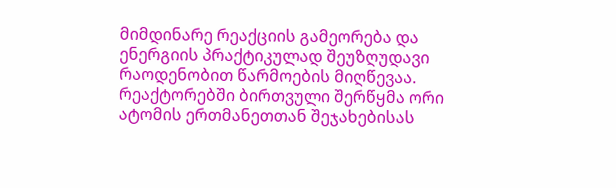მიმდინარე რეაქციის გამეორება და ენერგიის პრაქტიკულად შეუზღუდავი რაოდენობით წარმოების მიღწევაა. რეაქტორებში ბირთვული შერწყმა ორი ატომის ერთმანეთთან შეჯახებისას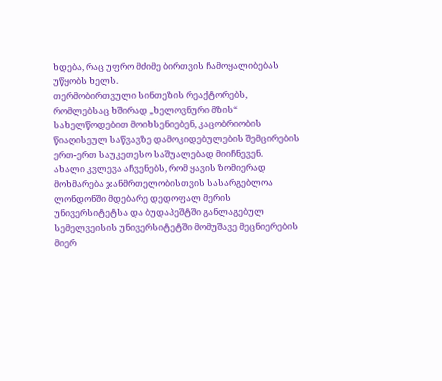ხდება, რაც უფრო მძიმე ბირთვის ჩამოყალიბებას უწყობს ხელს.
თერმობირთვული სინთეზის რეაქტორებს, რომლებსაც ხშირად „ხელოვნური მზის“ სახელწოდებით მოიხსენიებენ, კაცობრიობის წიაღისეულ საწვავზე დამოკიდებულების შემცირების ერთ-ერთ საუკეთესო საშუალებად მიიჩნევენ.
ახალი კვლევა აჩვენებს, რომ ყავის ზომიერად მოხმარება ჯანმრთელობისთვის სასარგებლოა
ლონდონში მდებარე დედოფალ მერის უნივერსიტეტსა და ბუდაპეშტში განლაგებულ სემელვეისის უნივერსიტეტში მომუშავე მეცნიერების მიერ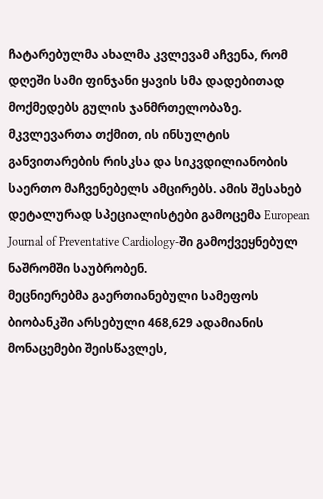ჩატარებულმა ახალმა კვლევამ აჩვენა, რომ დღეში სამი ფინჯანი ყავის სმა დადებითად მოქმედებს გულის ჯანმრთელობაზე. მკვლევართა თქმით, ის ინსულტის განვითარების რისკსა და სიკვდილიანობის საერთო მაჩვენებელს ამცირებს. ამის შესახებ დეტალურად სპეციალისტები გამოცემა European Journal of Preventative Cardiology-ში გამოქვეყნებულ ნაშრომში საუბრობენ.
მეცნიერებმა გაერთიანებული სამეფოს ბიობანკში არსებული 468,629 ადამიანის მონაცემები შეისწავლეს,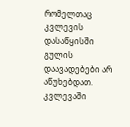რომელთაც კვლევის დასაწყისში გულის დაავადებები არ აწუხებდათ.
კვლევაში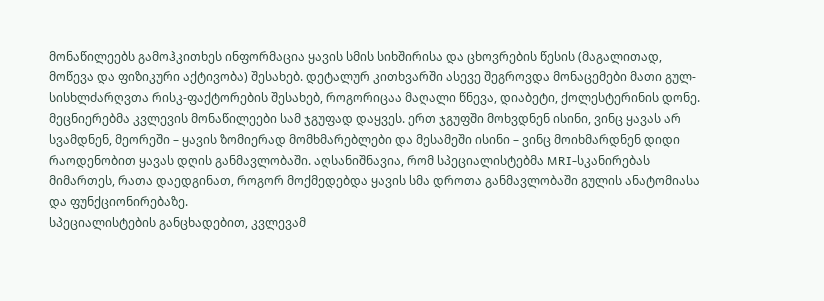მონაწილეებს გამოჰკითხეს ინფორმაცია ყავის სმის სიხშირისა და ცხოვრების წესის (მაგალითად, მოწევა და ფიზიკური აქტივობა) შესახებ. დეტალურ კითხვარში ასევე შეგროვდა მონაცემები მათი გულ-სისხლძარღვთა რისკ-ფაქტორების შესახებ, როგორიცაა მაღალი წნევა, დიაბეტი, ქოლესტერინის დონე.
მეცნიერებმა კვლევის მონაწილეები სამ ჯგუფად დაყვეს. ერთ ჯგუფში მოხვდნენ ისინი, ვინც ყავას არ სვამდნენ, მეორეში – ყავის ზომიერად მომხმარებლები და მესამეში ისინი – ვინც მოიხმარდნენ დიდი რაოდენობით ყავას დღის განმავლობაში. აღსანიშნავია, რომ სპეციალისტებმა MRI-სკანირებას მიმართეს, რათა დაედგინათ, როგორ მოქმედებდა ყავის სმა დროთა განმავლობაში გულის ანატომიასა და ფუნქციონირებაზე.
სპეციალისტების განცხადებით, კვლევამ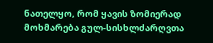ნათელყო, რომ ყავის ზომიერად მოხმარება გულ-სისხლძარღვთა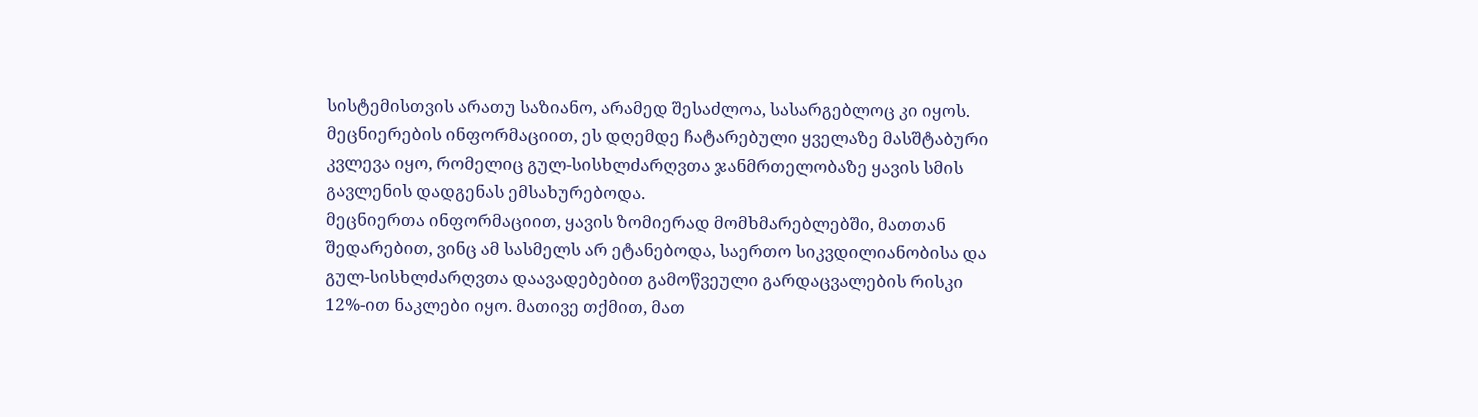სისტემისთვის არათუ საზიანო, არამედ შესაძლოა, სასარგებლოც კი იყოს. მეცნიერების ინფორმაციით, ეს დღემდე ჩატარებული ყველაზე მასშტაბური კვლევა იყო, რომელიც გულ-სისხლძარღვთა ჯანმრთელობაზე ყავის სმის გავლენის დადგენას ემსახურებოდა.
მეცნიერთა ინფორმაციით, ყავის ზომიერად მომხმარებლებში, მათთან შედარებით, ვინც ამ სასმელს არ ეტანებოდა, საერთო სიკვდილიანობისა და გულ-სისხლძარღვთა დაავადებებით გამოწვეული გარდაცვალების რისკი 12%-ით ნაკლები იყო. მათივე თქმით, მათ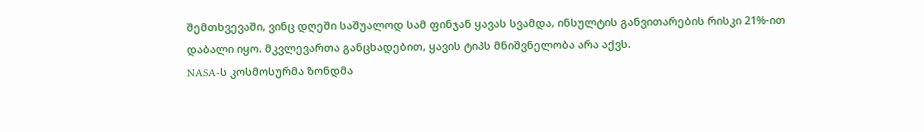შემთხვევაში, ვინც დღეში საშუალოდ სამ ფინჯან ყავას სვამდა, ინსულტის განვითარების რისკი 21%-ით დაბალი იყო. მკვლევართა განცხადებით, ყავის ტიპს მნიშვნელობა არა აქვს.
NASA-ს კოსმოსურმა ზონდმა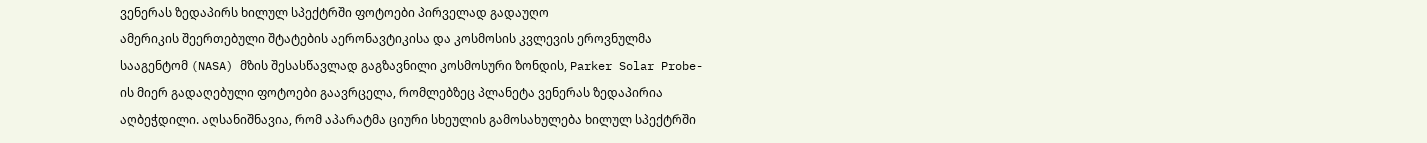ვენერას ზედაპირს ხილულ სპექტრში ფოტოები პირველად გადაუღო
ამერიკის შეერთებული შტატების აერონავტიკისა და კოსმოსის კვლევის ეროვნულმა სააგენტომ (NASA) მზის შესასწავლად გაგზავნილი კოსმოსური ზონდის, Parker Solar Probe-ის მიერ გადაღებული ფოტოები გაავრცელა, რომლებზეც პლანეტა ვენერას ზედაპირია აღბეჭდილი. აღსანიშნავია, რომ აპარატმა ციური სხეულის გამოსახულება ხილულ სპექტრში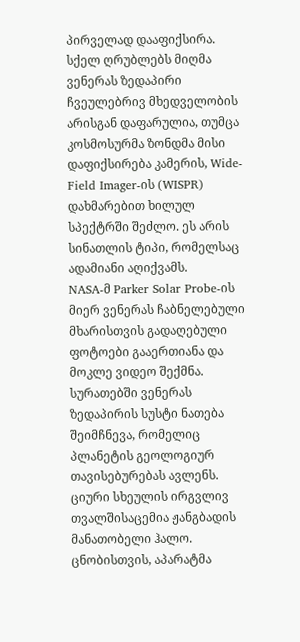პირველად დააფიქსირა.
სქელ ღრუბლებს მიღმა ვენერას ზედაპირი ჩვეულებრივ მხედველობის არისგან დაფარულია, თუმცა კოსმოსურმა ზონდმა მისი დაფიქსირება კამერის, Wide-Field Imager-ის (WISPR) დახმარებით ხილულ სპექტრში შეძლო. ეს არის სინათლის ტიპი, რომელსაც ადამიანი აღიქვამს.
NASA-მ Parker Solar Probe-ის მიერ ვენერას ჩაბნელებული მხარისთვის გადაღებული ფოტოები გააერთიანა და მოკლე ვიდეო შექმნა. სურათებში ვენერას ზედაპირის სუსტი ნათება შეიმჩნევა, რომელიც პლანეტის გეოლოგიურ თავისებურებას ავლენს. ციური სხეულის ირგვლივ თვალშისაცემია ჟანგბადის მანათობელი ჰალო.
ცნობისთვის, აპარატმა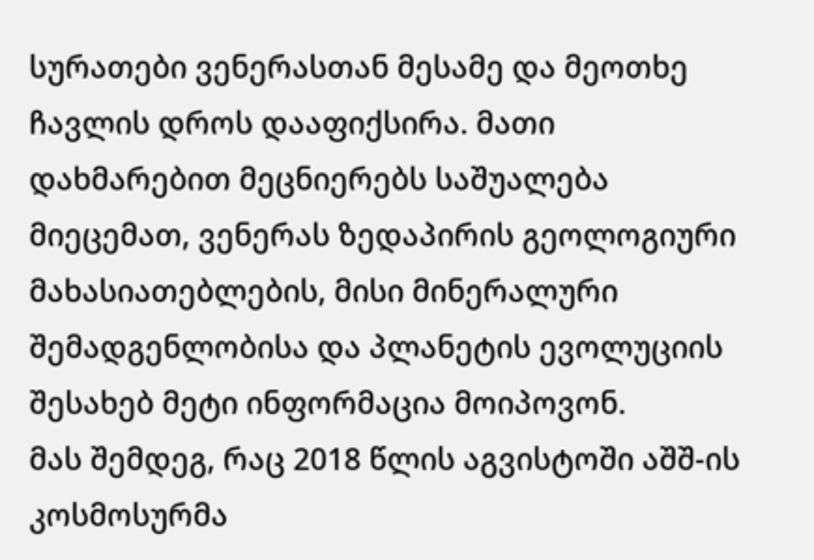სურათები ვენერასთან მესამე და მეოთხე ჩავლის დროს დააფიქსირა. მათი დახმარებით მეცნიერებს საშუალება მიეცემათ, ვენერას ზედაპირის გეოლოგიური მახასიათებლების, მისი მინერალური შემადგენლობისა და პლანეტის ევოლუციის შესახებ მეტი ინფორმაცია მოიპოვონ.
მას შემდეგ, რაც 2018 წლის აგვისტოში აშშ-ის კოსმოსურმა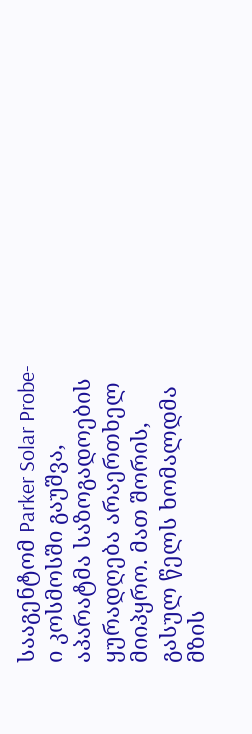სააგენტომ Parker Solar Probe-ი კოსმოსში გაუშვა, აპარატმა საზოგადოების ყურადღება არაერთხელ მიიპყრო. მათ შორის, გასულ წელს ხომალდმა მზის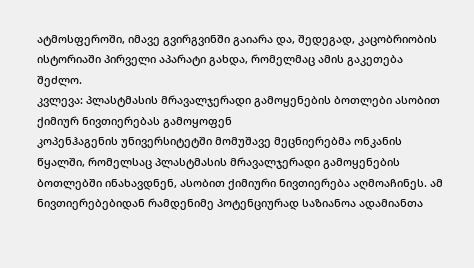ატმოსფეროში, იმავე გვირგვინში გაიარა და, შედეგად, კაცობრიობის ისტორიაში პირველი აპარატი გახდა, რომელმაც ამის გაკეთება შეძლო.
კვლევა: პლასტმასის მრავალჯერადი გამოყენების ბოთლები ასობით ქიმიურ ნივთიერებას გამოყოფენ
კოპენჰაგენის უნივერსიტეტში მომუშავე მეცნიერებმა ონკანის წყალში, რომელსაც პლასტმასის მრავალჯერადი გამოყენების ბოთლებში ინახავდნენ, ასობით ქიმიური ნივთიერება აღმოაჩინეს. ამ ნივთიერებებიდან რამდენიმე პოტენციურად საზიანოა ადამიანთა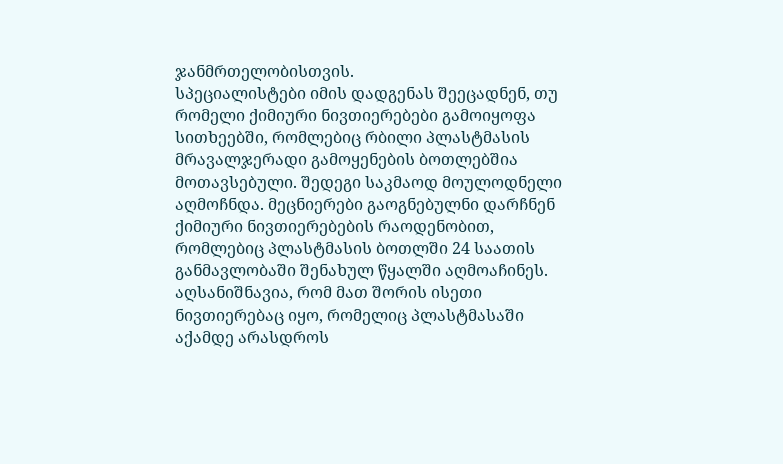ჯანმრთელობისთვის.
სპეციალისტები იმის დადგენას შეეცადნენ, თუ რომელი ქიმიური ნივთიერებები გამოიყოფა სითხეებში, რომლებიც რბილი პლასტმასის მრავალჯერადი გამოყენების ბოთლებშია მოთავსებული. შედეგი საკმაოდ მოულოდნელი აღმოჩნდა. მეცნიერები გაოგნებულნი დარჩნენ ქიმიური ნივთიერებების რაოდენობით, რომლებიც პლასტმასის ბოთლში 24 საათის განმავლობაში შენახულ წყალში აღმოაჩინეს. აღსანიშნავია, რომ მათ შორის ისეთი ნივთიერებაც იყო, რომელიც პლასტმასაში აქამდე არასდროს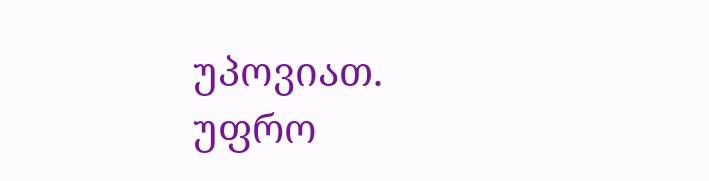უპოვიათ.
უფრო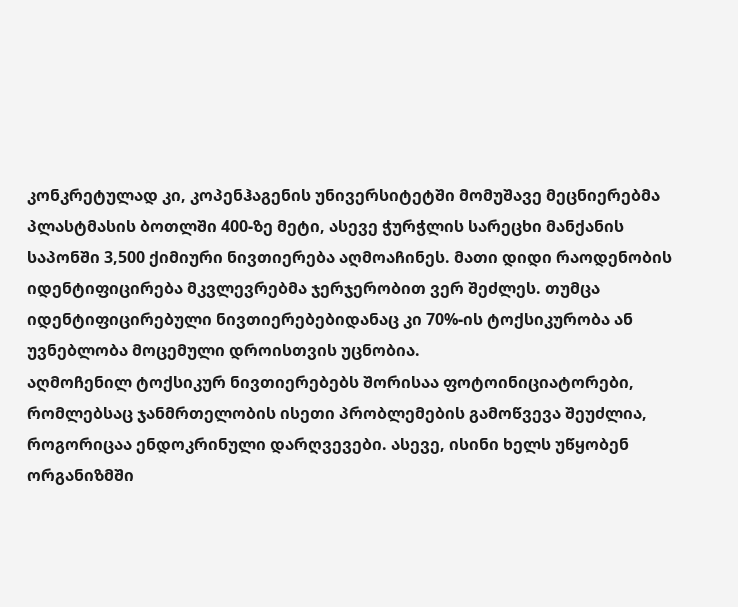კონკრეტულად კი, კოპენჰაგენის უნივერსიტეტში მომუშავე მეცნიერებმა პლასტმასის ბოთლში 400-ზე მეტი, ასევე ჭურჭლის სარეცხი მანქანის საპონში 3,500 ქიმიური ნივთიერება აღმოაჩინეს. მათი დიდი რაოდენობის იდენტიფიცირება მკვლევრებმა ჯერჯერობით ვერ შეძლეს. თუმცა იდენტიფიცირებული ნივთიერებებიდანაც კი 70%-ის ტოქსიკურობა ან უვნებლობა მოცემული დროისთვის უცნობია.
აღმოჩენილ ტოქსიკურ ნივთიერებებს შორისაა ფოტოინიციატორები, რომლებსაც ჯანმრთელობის ისეთი პრობლემების გამოწვევა შეუძლია, როგორიცაა ენდოკრინული დარღვევები. ასევე, ისინი ხელს უწყობენ ორგანიზმში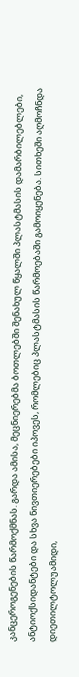კანცეროგენების წარმოქმნას. გარდა ამისა, მეცნიერებმა ბოთლებში შენახულ წყალში პლასტმასის დამარბილებლები, ანტიოქსიდანტები და სხვა ნივთიერებები იპოვეს, რომლებიც პლასტმასის წარმოებაში გამოიყენება. სითხეში აღმოჩნდა დიეთილტოლუამიდი,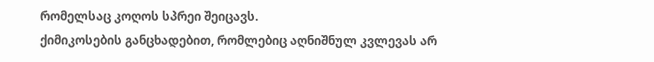რომელსაც კოღოს სპრეი შეიცავს.
ქიმიკოსების განცხადებით, რომლებიც აღნიშნულ კვლევას არ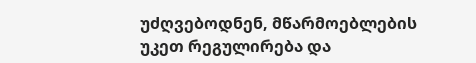უძღვებოდნენ, მწარმოებლების უკეთ რეგულირება და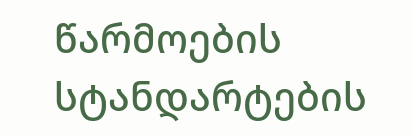წარმოების სტანდარტების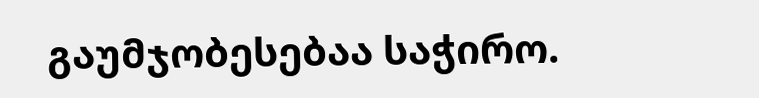გაუმჯობესებაა საჭირო.